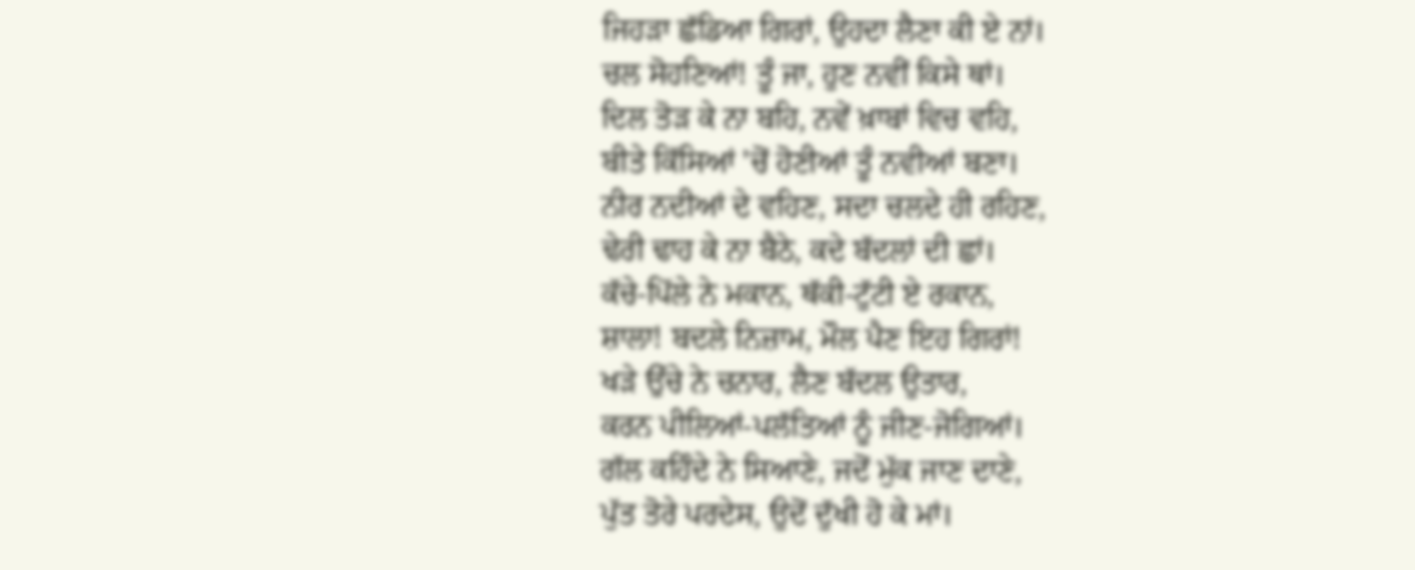ਜਿਹੜਾ ਛੱਡਿਆ ਗਿਰਾਂ, ਉਹਦਾ ਲੈਣਾ ਕੀ ਏ ਨਾਂ।
ਚਲ ਸੋਹਣਿਆਂ! ਤੂੰ ਜਾ, ਹੁਣ ਨਵੀਂ ਕਿਸੇ ਥਾਂ।
ਦਿਲ ਤੋੜ ਕੇ ਨਾ ਬਹਿ, ਨਵੇਂ ਖ਼ਾਬਾਂ ਵਿਚ ਵਹਿ,
ਬੀਤੇ ਕਿੱਸਿਆਂ 'ਚੋਂ ਹੋਣੀਆਂ ਤੂੰ ਨਵੀਆਂ ਬਣਾ।
ਨੀਰ ਨਦੀਆਂ ਦੇ ਵਹਿਣ, ਸਦਾ ਚਲਦੇ ਹੀ ਰਹਿਣ,
ਢੇਰੀ ਢਾਹ ਕੇ ਨਾ ਬੈਠੇ, ਕਦੇ ਬੱਦਲਾਂ ਦੀ ਛਾਂ।
ਕੱਚੇ-ਪਿੱਲੇ ਨੇ ਮਕਾਨ, ਥੱਕੀ-ਟੁੱਟੀ ਏ ਰਕਾਨ,
ਸ਼ਾਲਾ! ਬਦਲੇ ਨਿਜ਼ਾਮ, ਮੌਲ ਪੈਣ ਇਹ ਗਿਰਾਂ!
ਖੜੇ ਉੱਚੇ ਨੇ ਚਨਾਰ, ਲੈਣ ਬੱਦਲ ਉਤਾਰ,
ਕਰਨ ਪੀਲਿਆਂ-ਪਲੱਤਿਆਂ ਨੂੰ ਜੀਣ-ਜੋਗਿਆਂ।
ਗੱਲ ਕਹਿੰਦੇ ਨੇ ਸਿਆਣੇ, ਜਦੋਂ ਮੁੱਕ ਜਾਣ ਦਾਣੇ,
ਪੁੱਤ ਤੋਰੇ ਪਰਦੇਸ, ਉਦੋਂ ਦੁੱਖੀ ਹੋ ਕੇ ਮਾਂ।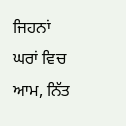ਜਿਹਨਾਂ ਘਰਾਂ ਵਿਚ ਆਮ, ਨਿੱਤ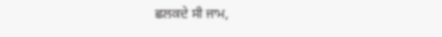ਛਲਕਦੇ ਸੀ ਜਾਮ,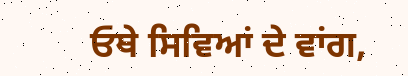ਓਥੇ ਸਿਵਿਆਂ ਦੇ ਵਾਂਗ,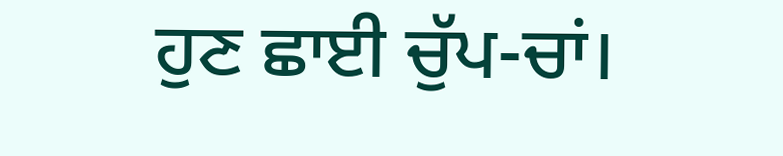ਹੁਣ ਛਾਈ ਚੁੱਪ-ਚਾਂ।